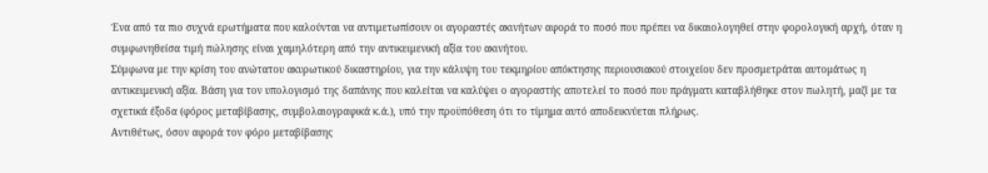Ένα από τα πιο συχνά ερωτήματα που καλούνται να αντιμετωπίσουν οι αγοραστές ακινήτων αφορά το ποσό που πρέπει να δικαιολογηθεί στην φορολογική αρχή, όταν η συμφωνηθείσα τιμή πώλησης είναι χαμηλότερη από την αντικειμενική αξία του ακινήτου.
Σύμφωνα με την κρίση του ανώτατου ακυρωτικού δικαστηρίου, για την κάλυψη του τεκμηρίου απόκτησης περιουσιακού στοιχείου δεν προσμετράται αυτομάτως η αντικειμενική αξία. Βάση για τον υπολογισμό της δαπάνης που καλείται να καλύψει ο αγοραστής αποτελεί το ποσό που πράγματι καταβλήθηκε στον πωλητή, μαζί με τα σχετικά έξοδα (φόρος μεταβίβασης, συμβολαιογραφικά κ.ά.), υπό την προϋπόθεση ότι το τίμημα αυτό αποδεικνύεται πλήρως.
Αντιθέτως, όσον αφορά τον φόρο μεταβίβασης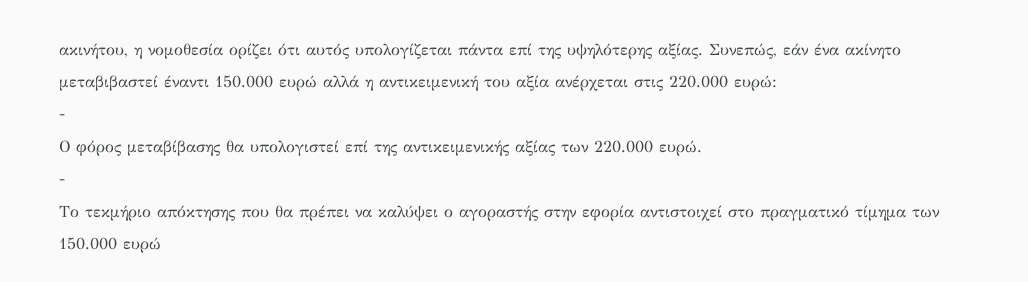ακινήτου, η νομοθεσία ορίζει ότι αυτός υπολογίζεται πάντα επί της υψηλότερης αξίας. Συνεπώς, εάν ένα ακίνητο μεταβιβαστεί έναντι 150.000 ευρώ αλλά η αντικειμενική του αξία ανέρχεται στις 220.000 ευρώ:
-
Ο φόρος μεταβίβασης θα υπολογιστεί επί της αντικειμενικής αξίας των 220.000 ευρώ.
-
Το τεκμήριο απόκτησης που θα πρέπει να καλύψει ο αγοραστής στην εφορία αντιστοιχεί στο πραγματικό τίμημα των 150.000 ευρώ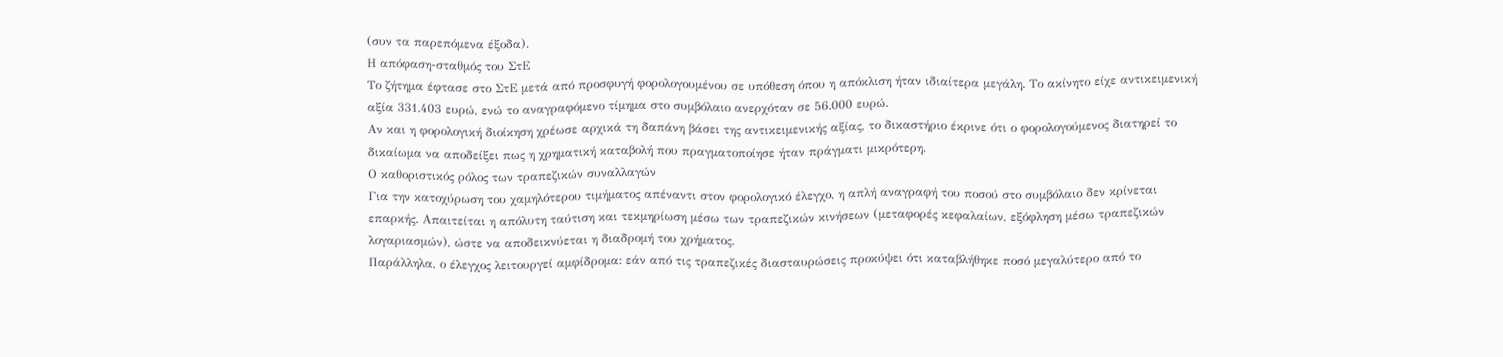(συν τα παρεπόμενα έξοδα).
Η απόφαση-σταθμός του ΣτΕ
Το ζήτημα έφτασε στο ΣτΕ μετά από προσφυγή φορολογουμένου σε υπόθεση όπου η απόκλιση ήταν ιδιαίτερα μεγάλη. Το ακίνητο είχε αντικειμενική αξία 331.403 ευρώ, ενώ το αναγραφόμενο τίμημα στο συμβόλαιο ανερχόταν σε 56.000 ευρώ.
Αν και η φορολογική διοίκηση χρέωσε αρχικά τη δαπάνη βάσει της αντικειμενικής αξίας, το δικαστήριο έκρινε ότι ο φορολογούμενος διατηρεί το δικαίωμα να αποδείξει πως η χρηματική καταβολή που πραγματοποίησε ήταν πράγματι μικρότερη.
Ο καθοριστικός ρόλος των τραπεζικών συναλλαγών
Για την κατοχύρωση του χαμηλότερου τιμήματος απέναντι στον φορολογικό έλεγχο, η απλή αναγραφή του ποσού στο συμβόλαιο δεν κρίνεται επαρκής. Απαιτείται η απόλυτη ταύτιση και τεκμηρίωση μέσω των τραπεζικών κινήσεων (μεταφορές κεφαλαίων, εξόφληση μέσω τραπεζικών λογαριασμών), ώστε να αποδεικνύεται η διαδρομή του χρήματος.
Παράλληλα, ο έλεγχος λειτουργεί αμφίδρομα: εάν από τις τραπεζικές διασταυρώσεις προκύψει ότι καταβλήθηκε ποσό μεγαλύτερο από το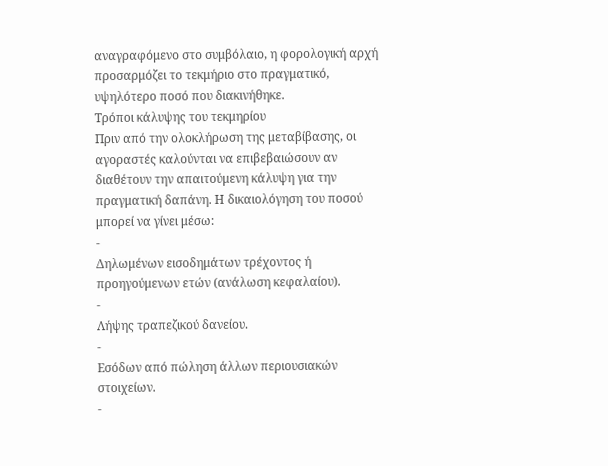αναγραφόμενο στο συμβόλαιο, η φορολογική αρχή προσαρμόζει το τεκμήριο στο πραγματικό, υψηλότερο ποσό που διακινήθηκε.
Τρόποι κάλυψης του τεκμηρίου
Πριν από την ολοκλήρωση της μεταβίβασης, οι αγοραστές καλούνται να επιβεβαιώσουν αν διαθέτουν την απαιτούμενη κάλυψη για την πραγματική δαπάνη. Η δικαιολόγηση του ποσού μπορεί να γίνει μέσω:
-
Δηλωμένων εισοδημάτων τρέχοντος ή προηγούμενων ετών (ανάλωση κεφαλαίου).
-
Λήψης τραπεζικού δανείου.
-
Εσόδων από πώληση άλλων περιουσιακών στοιχείων.
-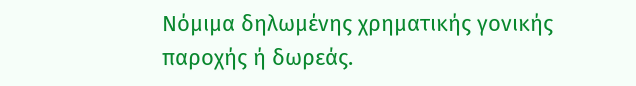Νόμιμα δηλωμένης χρηματικής γονικής παροχής ή δωρεάς.